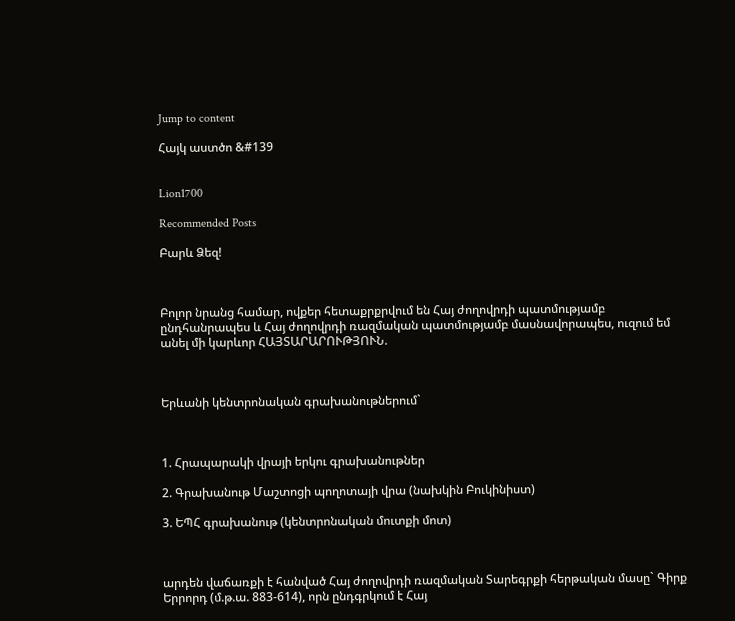Jump to content

Հայկ աստծո &#139


Lion1700

Recommended Posts

Բարև Ձեզ!



Բոլոր նրանց համար, ովքեր հետաքրքրվում են Հայ ժողովրդի պատմությամբ ընդհանրապես և Հայ ժողովրդի ռազմական պատմությամբ մասնավորապես, ուզում եմ անել մի կարևոր ՀԱՅՏԱՐԱՐՈՒԹՅՈՒՆ.



Երևանի կենտրոնական գրախանութներում`



1. Հրապարակի վրայի երկու գրախանութներ

2. Գրախանութ Մաշտոցի պողոտայի վրա (նախկին Բուկինիստ)

3. ԵՊՀ գրախանութ (կենտրոնական մուտքի մոտ)



արդեն վաճառքի է հանված Հայ ժողովրդի ռազմական Տարեգրքի հերթական մասը` Գիրք Երրորդ (մ.թ.ա. 883-614), որն ընդգրկում է Հայ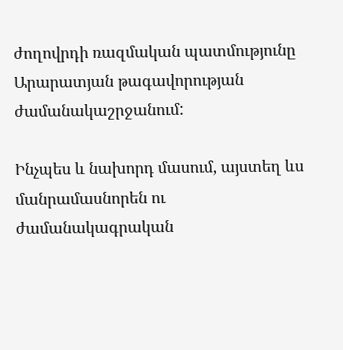ժողովրդի ռազմական պատմությունը Արարատյան թագավորության ժամանակաշրջանում:

Ինչպես և նախորդ մասում, այստեղ ևս մանրամասնորեն ու ժամանակագրական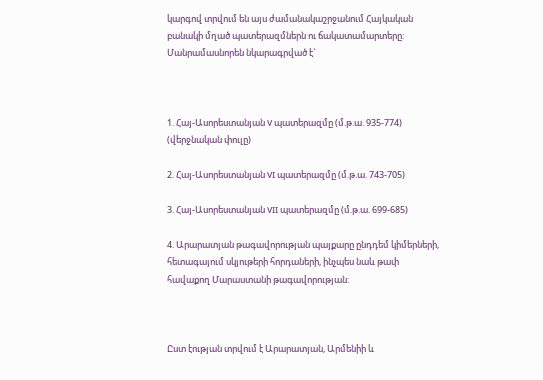կարգով տրվում են այս ժամանակաշրջանում Հայկական բանակի մղած պատերազմներն ու ճակատամարտերը: Մանրամասնորեն նկարագրված է`



1. Հայ-Ասորեստանյան V պատերազմը (մ.թ.ա. 935-774) (վերջնական փուլը)

2. Հայ-Ասորեստանյան VI պատերազմը (մ.թ.ա. 743-705)

3. Հայ-Ասորեստանյան VII պատերազմը (մ.թ.ա. 699-685)

4. Արարատյան թագավորության պայքարը ընդդեմ կիմերների, հետագայում սկյութերի հորդաների, ինչպես նաև թափ հավաքող Մարաստանի թագավորության:



Ըստ էության տրվում է Արարատյան, Արմենիի և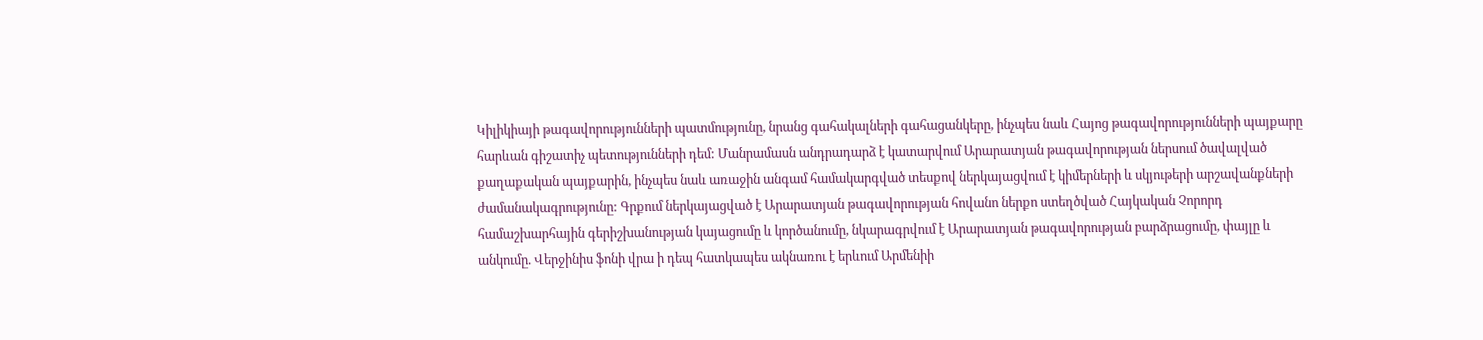Կիլիկիայի թագավորությունների պատմությունը, նրանց գահակալների գահացանկերը, ինչպես նաև Հայոց թագավորությունների պայքարը հարևան գիշատիչ պետությունների դեմ: Մանրամասն անդրադարձ է կատարվում Արարատյան թագավորության ներսում ծավալված քաղաքական պայքարին, ինչպես նաև առաջին անգամ համակարգված տեսքով ներկայացվում է կիմերների և սկյութերի արշավանքների ժամանակագրությունը: Գրքում ներկայացված է Արարատյան թագավորության հովանո ներքո ստեղծված Հայկական Չորորդ համաշխարհային գերիշխանության կայացումը և կործանումը, նկարագրվում է Արարատյան թագավորության բարձրացումը, փայլը և անկումը. Վերջինիս ֆոնի վրա ի դեպ հատկապես ակնառու է երևում Արմենիի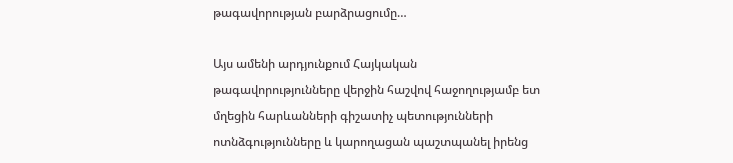թագավորության բարձրացումը…

Այս ամենի արդյունքում Հայկական թագավորությունները վերջին հաշվով հաջողությամբ ետ մղեցին հարևանների գիշատիչ պետությունների ոտնձգությունները և կարողացան պաշտպանել իրենց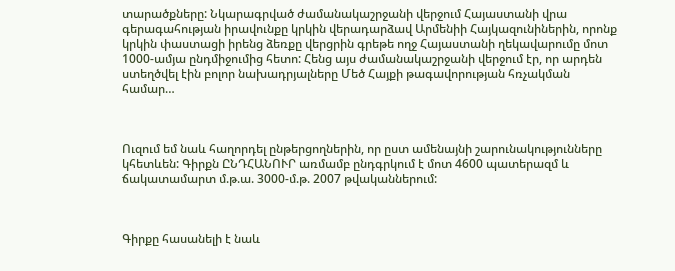տարածքները: Նկարագրված ժամանակաշրջանի վերջում Հայաստանի վրա գերագահության իրավունքը կրկին վերադարձավ Արմենիի Հայկազունիներին, որոնք կրկին փաստացի իրենց ձեռքը վերցրին գրեթե ողջ Հայաստանի ղեկավարումը մոտ 1000-ամյա ընդմիջումից հետո: Հենց այս ժամանակաշրջանի վերջում էր, որ արդեն ստեղծվել էին բոլոր նախադրյալները Մեծ Հայքի թագավորության հռչակման համար…



Ուզում եմ նաև հաղորդել ընթերցողներին, որ ըստ ամենայնի շարունակությունները կհետևեն: Գիրքն ԸՆԴՀԱՆՈՒՐ առմամբ ընդգրկում է մոտ 4600 պատերազմ և ճակատամարտ մ.թ.ա. 3000-մ.թ. 2007 թվականներում:



Գիրքը հասանելի է նաև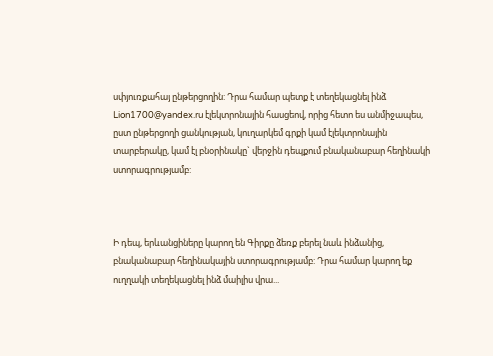սփյուռքահայ ընթերցողին: Դրա համար պետք է տեղեկացնել ինձ Lion1700@yandex.ru էլեկտրոնային հասցեով, որից հետո ես անմիջապես, ըստ ընթերցողի ցանկության, կուղարկեմ գրքի կամ էլեկտրոնային տարբերակը, կամ էլ բնօրինակը` վերջին դեպքում բնականաբար հեղինակի ստորագրությամբ:



Ի դեպ, երևանցիները կարող են Գիրքը ձեռք բերել նաև ինձանից, բնականաբար հեղինակային ստորագրությամբ: Դրա համար կարող եք ուղղակի տեղեկացնել ինձ մաիլիս վրա...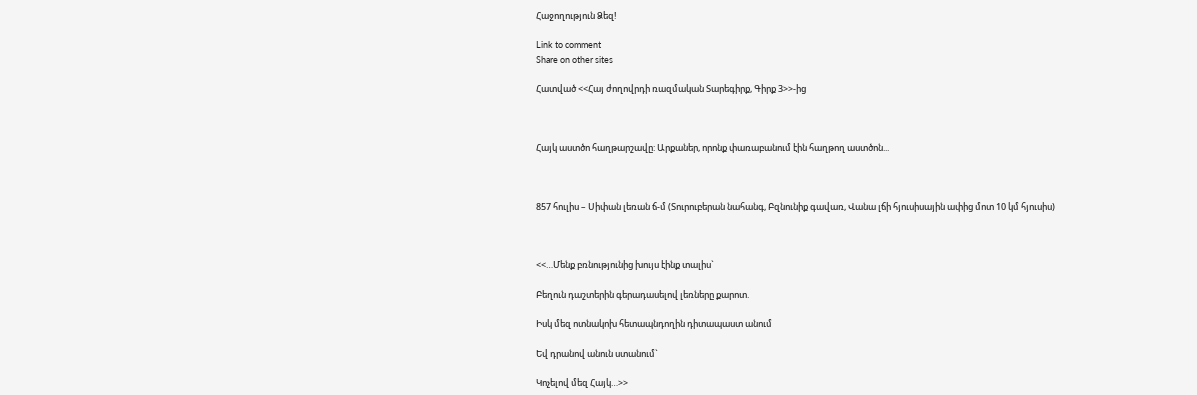Հաջողություն Ձեզ!

Link to comment
Share on other sites

Հատված <<Հայ ժողովրդի ռազմական Տարեգիրք, Գիրք 3>>-ից



Հայկ աստծո հաղթարշավը: Արքաներ, որոնք փառաբանում էին հաղթող աստծոն...



857 հուլիս – Սիփան լեռան ճ-մ (Տուրուբերան նահանգ, Բզնունիք գավառ, Վանա լճի հյուսիսային ափից մոտ 10 կմ հյուսիս)



<<…Մենք բռնությունից խույս էինք տալիս`

Բեղուն դաշտերին գերադասելով լեռները քարոտ.

Իսկ մեզ ոտնակոխ հետապնդողին դիտապաստ անում

Եվ դրանով անուն ստանում`

Կոչելով մեզ Հայկ…>>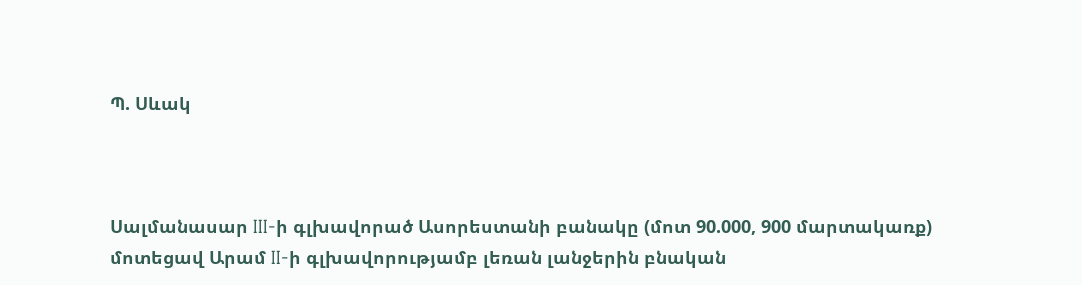Պ. Սևակ



Սալմանասար III-ի գլխավորած Ասորեստանի բանակը (մոտ 90.000, 900 մարտակառք) մոտեցավ Արամ II-ի գլխավորությամբ լեռան լանջերին բնական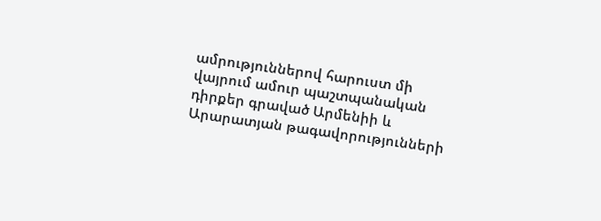ամրություններով հարուստ մի վայրում ամուր պաշտպանական դիրքեր գրաված Արմենիի և Արարատյան թագավորությունների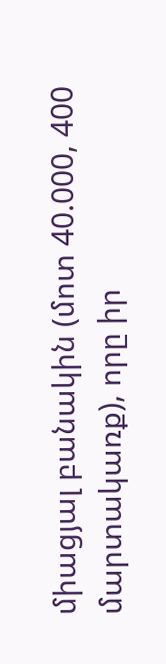միացյալ բանակին (մոտ 40.000, 400 մարտակառք), որը իր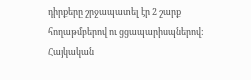դիրքերը շրջապատել էր 2 շարք հողաթմբերով ու ցցապարիսպներով: Հայկական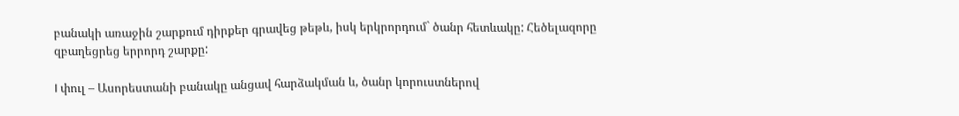բանակի առաջին շարքում դիրքեր գրավեց թեթև, իսկ երկրորդում` ծանր հետևակը: Հեծելազորը զբաղեցրեց երրորդ շարքը:

I փուլ – Ասորեստանի բանակը անցավ հարձակման և, ծանր կորուստներով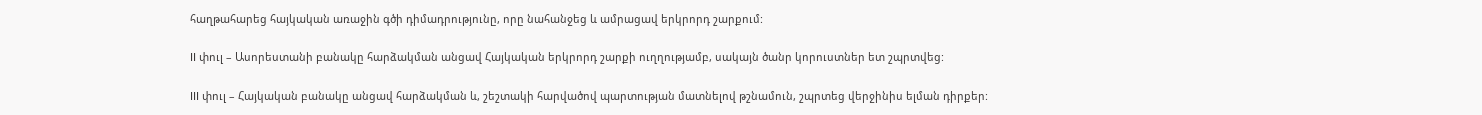հաղթահարեց հայկական առաջին գծի դիմադրությունը, որը նահանջեց և ամրացավ երկրորդ շարքում:

II փուլ – Ասորեստանի բանակը հարձակման անցավ Հայկական երկրորդ շարքի ուղղությամբ, սակայն ծանր կորուստներ ետ շպրտվեց:

III փուլ – Հայկական բանակը անցավ հարձակման և, շեշտակի հարվածով պարտության մատնելով թշնամուն, շպրտեց վերջինիս ելման դիրքեր: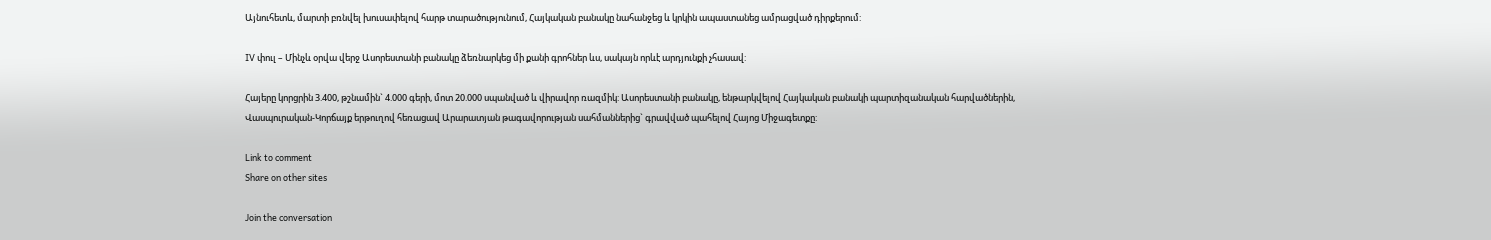Այնուհետև, մարտի բռնվել խուսափելով հարթ տարածությունում, Հայկական բանակը նահանջեց և կրկին ապաստանեց ամրացված դիրքերում:

IV փուլ – Մինչև օրվա վերջ Ասորեստանի բանակը ձեռնարկեց մի քանի գրոհներ ևս, սակայն որևէ արդյունքի չհասավ:

Հայերը կորցրին 3.400, թշնամին` 4.000 գերի, մոտ 20.000 սպանված և վիրավոր ռազմիկ: Ասորեստանի բանակը, ենթարկվելով Հայկական բանակի պարտիզանական հարվածներին, Վասպուրական-Կորճայք երթուղով հեռացավ Արարատյան թագավորության սահմաններից` գրավված պահելով Հայոց Միջագետքը:

Link to comment
Share on other sites

Join the conversation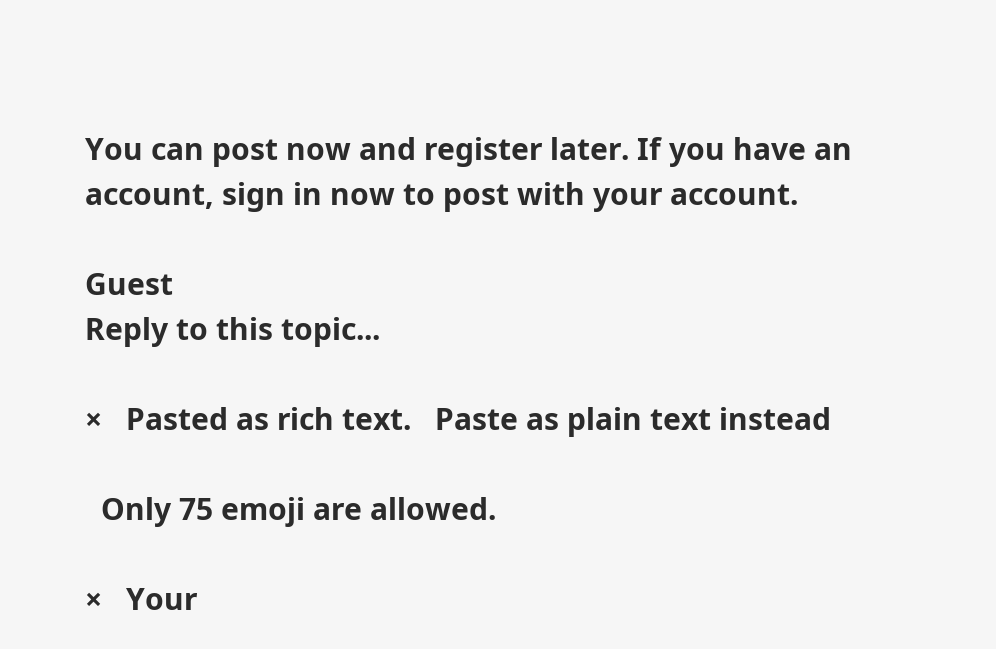You can post now and register later. If you have an account, sign in now to post with your account.

Guest
Reply to this topic...

×   Pasted as rich text.   Paste as plain text instead

  Only 75 emoji are allowed.

×   Your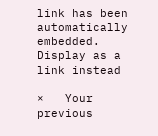link has been automatically embedded.   Display as a link instead

×   Your previous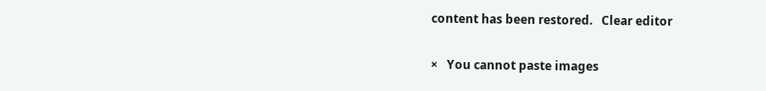content has been restored.   Clear editor

×   You cannot paste images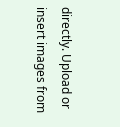directly. Upload or insert images from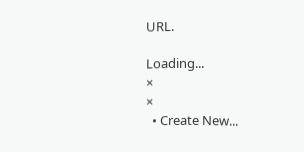URL.

Loading...
×
×
  • Create New...